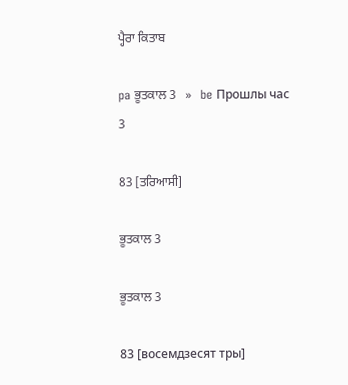ਪ੍ਹੈਰਾ ਕਿਤਾਬ

pa ਭੂਤਕਾਲ 3   »   be Прошлы час 3

83 [ਤਰਿਆਸੀ]

ਭੂਤਕਾਲ 3

ਭੂਤਕਾਲ 3

83 [восемдзесят тры]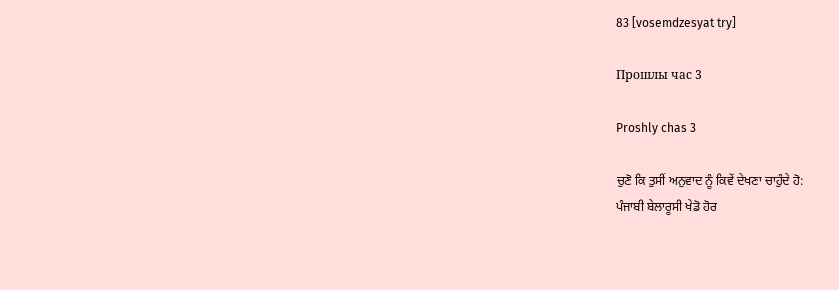83 [vosemdzesyat try]

Прошлы час 3

Proshly chas 3

ਚੁਣੋ ਕਿ ਤੁਸੀਂ ਅਨੁਵਾਦ ਨੂੰ ਕਿਵੇਂ ਦੇਖਣਾ ਚਾਹੁੰਦੇ ਹੋ:
ਪੰਜਾਬੀ ਬੇਲਾਰੂਸੀ ਖੇਡੋ ਹੋਰ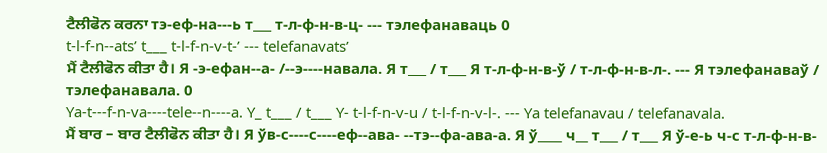ਟੈਲੀਫੋਨ ਕਰਨਾ тэ-еф-на---ь т___ т-л-ф-н-в-ц- --- тэлефанаваць 0
t-l-f-n--ats’ t___ t-l-f-n-v-t-’ --- telefanavats’
ਮੈਂ ਟੈਲੀਫੋਨ ਕੀਤਾ ਹੈ। Я -э-ефан--а- /--э----навала. Я т___ / т___ Я т-л-ф-н-в-ў / т-л-ф-н-в-л-. --- Я тэлефанаваў / тэлефанавала. 0
Ya-t---f-n-va----tele--n----a. Y_ t___ / t___ Y- t-l-f-n-v-u / t-l-f-n-v-l-. --- Ya telefanavau / telefanavala.
ਮੈਂ ਬਾਰ – ਬਾਰ ਟੈਲੀਫੋਨ ਕੀਤਾ ਹੈ। Я ўв-с----с----еф--ава- --тэ--фа-ава-а. Я ў____ ч__ т___ / т___ Я ў-е-ь ч-с т-л-ф-н-в-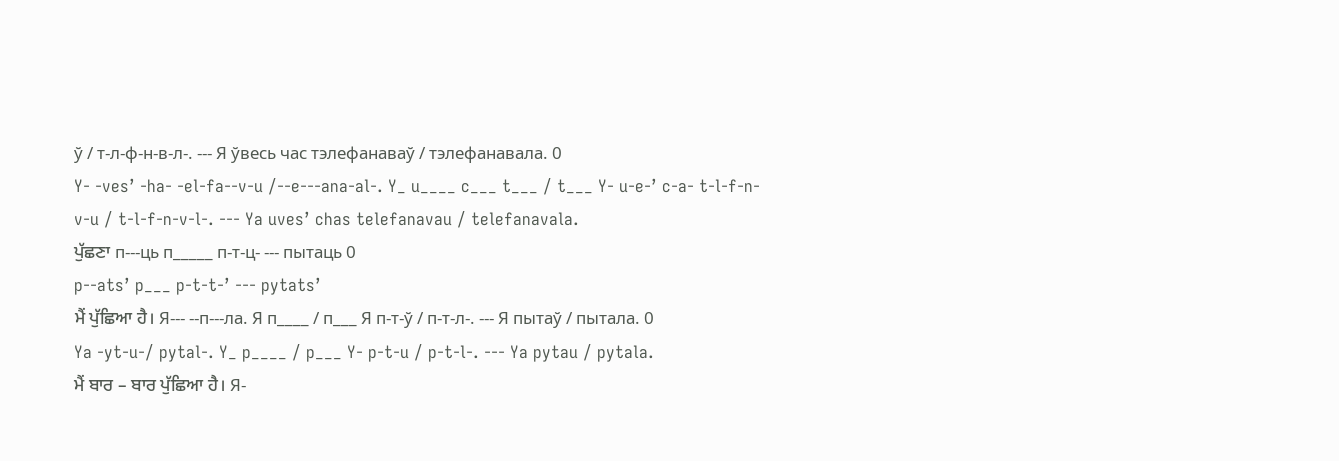ў / т-л-ф-н-в-л-. --- Я ўвесь час тэлефанаваў / тэлефанавала. 0
Y- -ves’ -ha- -el-fa--v-u /--e---ana-al-. Y_ u____ c___ t___ / t___ Y- u-e-’ c-a- t-l-f-n-v-u / t-l-f-n-v-l-. --- Ya uves’ chas telefanavau / telefanavala.
ਪੁੱਛਣਾ п---ць п_____ п-т-ц- --- пытаць 0
p--ats’ p___ p-t-t-’ --- pytats’
ਮੈਂ ਪੁੱਛਿਆ ਹੈ। Я--- --п---ла. Я п____ / п___ Я п-т-ў / п-т-л-. --- Я пытаў / пытала. 0
Ya -yt-u-/ pytal-. Y_ p____ / p___ Y- p-t-u / p-t-l-. --- Ya pytau / pytala.
ਮੈਂ ਬਾਰ – ਬਾਰ ਪੁੱਛਿਆ ਹੈ। Я-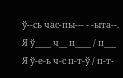ў--сь час-пы--- - -ыта--. Я ў____ ч__ п____ / п___ Я ў-е-ь ч-с п-т-ў / п-т-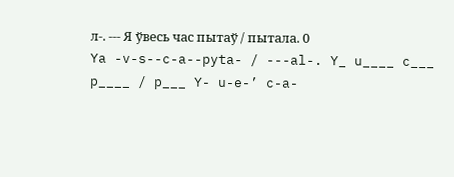л-. --- Я ўвесь час пытаў / пытала. 0
Ya -v-s--c-a--pyta- / ---al-. Y_ u____ c___ p____ / p___ Y- u-e-’ c-a-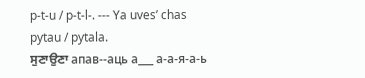p-t-u / p-t-l-. --- Ya uves’ chas pytau / pytala.
ਸੁਣਾਉਣਾ апав--аць а___ а-а-я-а-ь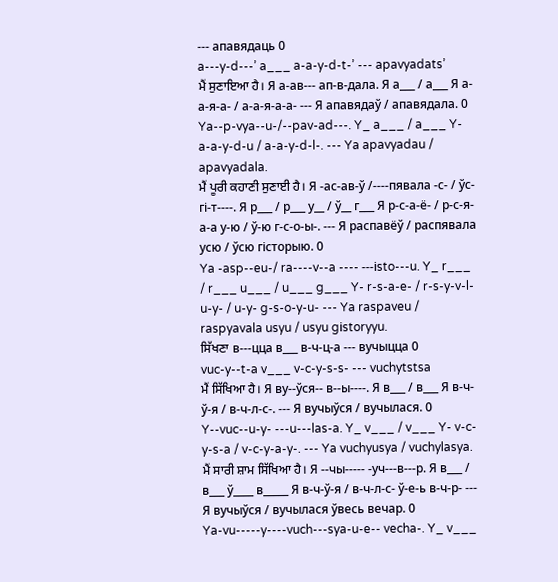--- апавядаць 0
a---y-d---’ a___ a-a-y-d-t-’ --- apavyadats’
ਮੈਂ ਸੁਣਾਇਆ ਹੈ। Я а-ав--- ап-в-дала. Я а___ / а___ Я а-а-я-а- / а-а-я-а-а- --- Я апавядаў / апавядала. 0
Ya--p-vya--u-/--pav-ad---. Y_ a___ / a___ Y- a-a-y-d-u / a-a-y-d-l-. --- Ya apavyadau / apavyadala.
ਮੈਂ ਪੂਰੀ ਕਹਾਣੀ ਸੁਣਾਈ ਹੈ। Я -ас-ав-ў /----пявала -с- / ўс- гі-т----. Я р___ / р___ у__ / ў__ г___ Я р-с-а-ё- / р-с-я-а-а у-ю / ў-ю г-с-о-ы-. --- Я распавёў / распявала усю / ўсю гісторыю. 0
Ya -asp--eu-/ ra----v--a ---- ---іsto---u. Y_ r___ / r___ u___ / u___ g___ Y- r-s-a-e- / r-s-y-v-l- u-y- / u-y- g-s-o-y-u- --- Ya raspaveu / raspyavala usyu / usyu gіstoryyu.
ਸਿੱਖਣਾ в---цца в___ в-ч-ц-а --- вучыцца 0
vuc-y--t-a v___ v-c-y-s-s- --- vuchytstsa
ਮੈਂ ਸਿੱਖਿਆ ਹੈ। Я ву--ўся-- в--ы----. Я в___ / в___ Я в-ч-ў-я / в-ч-л-с-. --- Я вучыўся / вучылася. 0
Y--vuc--u-y- ---u---las-a. Y_ v___ / v___ Y- v-c-y-s-a / v-c-y-a-y-. --- Ya vuchyusya / vuchylasya.
ਮੈਂ ਸਾਰੀ ਸ਼ਾਮ ਸਿੱਖਿਆ ਹੈ। Я --чы----- -уч---в---р. Я в___ / в___ ў____ в_____ Я в-ч-ў-я / в-ч-л-с- ў-е-ь в-ч-р- --- Я вучыўся / вучылася ўвесь вечар. 0
Ya-vu-----y----vuch---sya-u-e-- vecha-. Y_ v___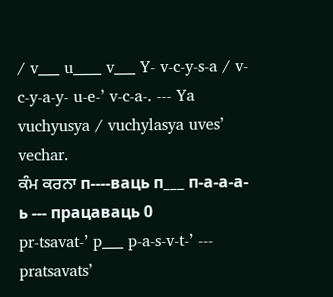/ v___ u____ v___ Y- v-c-y-s-a / v-c-y-a-y- u-e-’ v-c-a-. --- Ya vuchyusya / vuchylasya uves’ vechar.
ਕੰਮ ਕਰਨਾ п----ваць п___ п-а-а-а-ь --- працаваць 0
pr-tsavat-’ p___ p-a-s-v-t-’ --- pratsavats’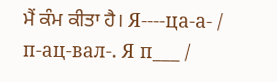ਮੈਂ ਕੰਮ ਕੀਤਾ ਹੈ। Я----ца-а- / п-ац-вал-. Я п___ /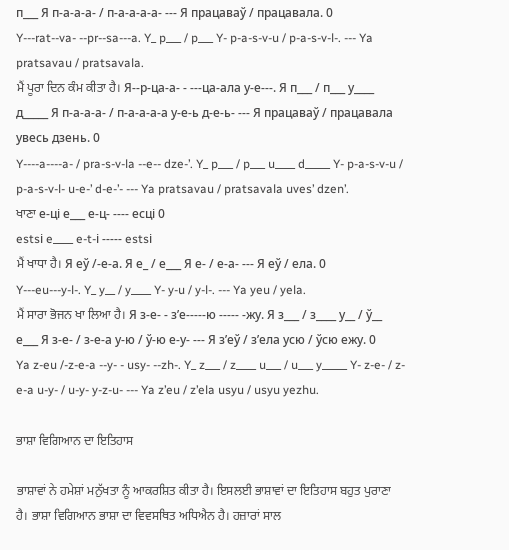п___ Я п-а-а-а- / п-а-а-а-а- --- Я працаваў / працавала. 0
Y---rat--va- --pr--sa---a. Y_ p___ / p___ Y- p-a-s-v-u / p-a-s-v-l-. --- Ya pratsavau / pratsavala.
ਮੈਂ ਪੂਰਾ ਦਿਨ ਕੰਮ ਕੀਤਾ ਹੈ। Я--р-ца-а- - ---ца-ала у-е---. Я п___ / п___ у____ д_____ Я п-а-а-а- / п-а-а-а-а у-е-ь д-е-ь- --- Я працаваў / працавала увесь дзень. 0
Y----a----a- / pra-s-v-la --e-- dze-’. Y_ p___ / p___ u____ d_____ Y- p-a-s-v-u / p-a-s-v-l- u-e-’ d-e-’- --- Ya pratsavau / pratsavala uves’ dzen’.
ਖਾਣਾ е-ці е___ е-ц- ---- есці 0
estsі e____ e-t-і ----- estsі
ਮੈਂ ਖਾਧਾ ਹੈ। Я еў /-е-а. Я е_ / е___ Я е- / е-а- --- Я еў / ела. 0
Y---eu---y-l-. Y_ y__ / y____ Y- y-u / y-l-. --- Ya yeu / yela.
ਮੈਂ ਸਾਰਾ ਭੋਜਨ ਖਾ ਲਿਆ ਹੈ। Я з-е- - з’е-----ю ----- -жу. Я з___ / з____ у__ / ў__ е___ Я з-е- / з-е-а у-ю / ў-ю е-у- --- Я з’еў / з’ела усю / ўсю ежу. 0
Ya z-eu /-z-e-a --y- - usy- --zh-. Y_ z___ / z____ u___ / u___ y_____ Y- z-e- / z-e-a u-y- / u-y- y-z-u- --- Ya z’eu / z’ela usyu / usyu yezhu.

ਭਾਸ਼ਾ ਵਿਗਿਆਨ ਦਾ ਇਤਿਹਾਸ

ਭਾਸ਼ਾਵਾਂ ਨੇ ਹਮੇਸ਼ਾਂ ਮਨੁੱਖਤਾ ਨੂੰ ਆਕਰਸ਼ਿਤ ਕੀਤਾ ਹੈ। ਇਸਲਈ ਭਾਸ਼ਾਵਾਂ ਦਾ ਇਤਿਹਾਸ ਬਹੁਤ ਪੁਰਾਣਾ ਹੈ। ਭਾਸ਼ਾ ਵਿਗਿਆਨ ਭਾਸ਼ਾ ਦਾ ਵਿਵਸਥਿਤ ਅਧਿਐਨ ਹੈ। ਹਜ਼ਾਰਾਂ ਸਾਲ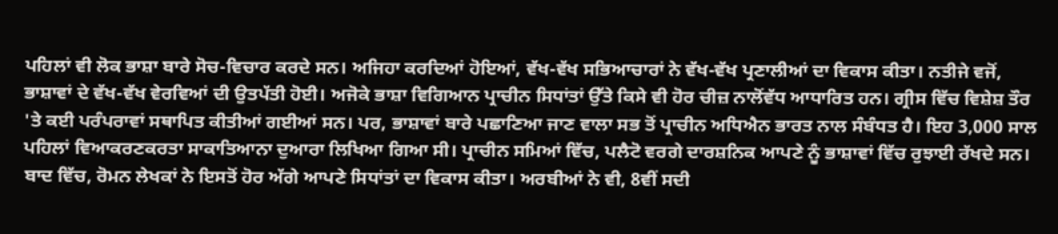ਪਹਿਲਾਂ ਵੀ ਲੋਕ ਭਾਸ਼ਾ ਬਾਰੇ ਸੋਚ-ਵਿਚਾਰ ਕਰਦੇ ਸਨ। ਅਜਿਹਾ ਕਰਦਿਆਂ ਹੋਇਆਂ, ਵੱਖ-ਵੱਖ ਸਭਿਆਚਾਰਾਂ ਨੇ ਵੱਖ-ਵੱਖ ਪ੍ਰਣਾਲੀਆਂ ਦਾ ਵਿਕਾਸ ਕੀਤਾ। ਨਤੀਜੇ ਵਜੋਂ, ਭਾਸ਼ਾਵਾਂ ਦੇ ਵੱਖ-ਵੱਖ ਵੇਰਵਿਆਂ ਦੀ ਉਤਪੱਤੀ ਹੋਈ। ਅਜੋਕੇ ਭਾਸ਼ਾ ਵਿਗਿਆਨ ਪ੍ਰਾਚੀਨ ਸਿਧਾਂਤਾਂ ਉੱਤੇ ਕਿਸੇ ਵੀ ਹੋਰ ਚੀਜ਼ ਨਾਲੋਂਵੱਧ ਆਧਾਰਿਤ ਹਨ। ਗ੍ਰੀਸ ਵਿੱਚ ਵਿਸ਼ੇਸ਼ ਤੌਰ 'ਤੇ ਕਈ ਪਰੰਪਰਾਵਾਂ ਸਥਾਪਿਤ ਕੀਤੀਆਂ ਗਈਆਂ ਸਨ। ਪਰ, ਭਾਸ਼ਾਵਾਂ ਬਾਰੇ ਪਛਾਣਿਆ ਜਾਣ ਵਾਲਾ ਸਭ ਤੋਂ ਪ੍ਰਾਚੀਨ ਅਧਿਐਨ ਭਾਰਤ ਨਾਲ ਸੰਬੰਧਤ ਹੈ। ਇਹ 3,000 ਸਾਲ ਪਹਿਲਾਂ ਵਿਆਕਰਣਕਰਤਾ ਸਾਕਾਤਿਆਨਾ ਦੁਆਰਾ ਲਿਖਿਆ ਗਿਆ ਸੀ। ਪ੍ਰਾਚੀਨ ਸਮਿਆਂ ਵਿੱਚ, ਪਲੈਟੋ ਵਰਗੇ ਦਾਰਸ਼ਨਿਕ ਆਪਣੇ ਨੂੰ ਭਾਸ਼ਾਵਾਂ ਵਿੱਚ ਰੁਝਾਈ ਰੱਖਦੇ ਸਨ। ਬਾਦ ਵਿੱਚ, ਰੋਮਨ ਲੇਖਕਾਂ ਨੇ ਇਸਤੋਂ ਹੋਰ ਅੱਗੇ ਆਪਣੇ ਸਿਧਾਂਤਾਂ ਦਾ ਵਿਕਾਸ ਕੀਤਾ। ਅਰਬੀਆਂ ਨੇ ਵੀ, 8ਵੀਂ ਸਦੀ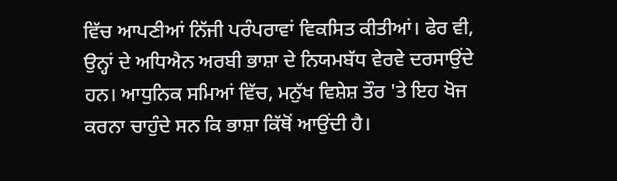ਵਿੱਚ ਆਪਣੀਆਂ ਨਿੱਜੀ ਪਰੰਪਰਾਵਾਂ ਵਿਕਸਿਤ ਕੀਤੀਆਂ। ਫੇਰ ਵੀ, ਉਨ੍ਹਾਂ ਦੇ ਅਧਿਐਨ ਅਰਬੀ ਭਾਸ਼ਾ ਦੇ ਨਿਯਮਬੱਧ ਵੇਰਵੇ ਦਰਸਾਉਂਦੇ ਹਨ। ਆਧੁਨਿਕ ਸਮਿਆਂ ਵਿੱਚ, ਮਨੁੱਖ ਵਿਸ਼ੇਸ਼ ਤੌਰ 'ਤੇ ਇਹ ਖੋਜ ਕਰਨਾ ਚਾਹੁੰਦੇ ਸਨ ਕਿ ਭਾਸ਼ਾ ਕਿੱਥੋਂ ਆਉਂਦੀ ਹੈ।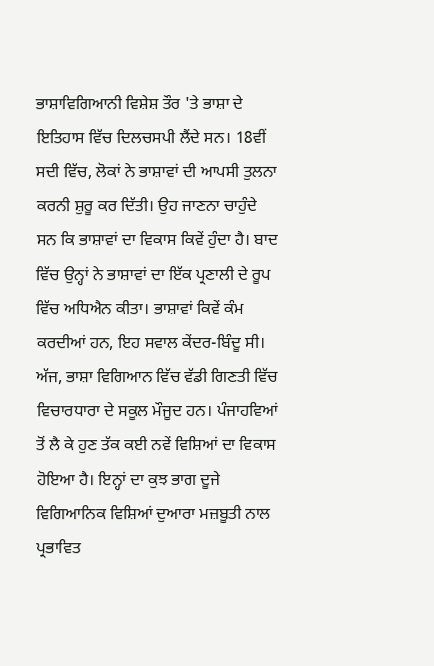ਭਾਸ਼ਾਵਿਗਿਆਨੀ ਵਿਸ਼ੇਸ਼ ਤੌਰ 'ਤੇ ਭਾਸ਼ਾ ਦੇ ਇਤਿਹਾਸ ਵਿੱਚ ਦਿਲਚਸਪੀ ਲੈਂਦੇ ਸਨ। 18ਵੀਂ ਸਦੀ ਵਿੱਚ, ਲੋਕਾਂ ਨੇ ਭਾਸ਼ਾਵਾਂ ਦੀ ਆਪਸੀ ਤੁਲਨਾ ਕਰਨੀ ਸ਼ੁਰੂ ਕਰ ਦਿੱਤੀ। ਉਹ ਜਾਣਨਾ ਚਾਹੁੰਦੇ ਸਨ ਕਿ ਭਾਸ਼ਾਵਾਂ ਦਾ ਵਿਕਾਸ ਕਿਵੇਂ ਹੁੰਦਾ ਹੈ। ਬਾਦ ਵਿੱਚ ਉਨ੍ਹਾਂ ਨੇ ਭਾਸ਼ਾਵਾਂ ਦਾ ਇੱਕ ਪ੍ਰਣਾਲੀ ਦੇ ਰੂਪ ਵਿੱਚ ਅਧਿਐਨ ਕੀਤਾ। ਭਾਸ਼ਾਵਾਂ ਕਿਵੇਂ ਕੰਮ ਕਰਦੀਆਂ ਹਨ, ਇਹ ਸਵਾਲ ਕੇਂਦਰ-ਬਿੰਦੂ ਸੀ। ਅੱਜ, ਭਾਸ਼ਾ ਵਿਗਿਆਨ ਵਿੱਚ ਵੱਡੀ ਗਿਣਤੀ ਵਿੱਚ ਵਿਚਾਰਧਾਰਾ ਦੇ ਸਕੂਲ ਮੌਜੂਦ ਹਨ। ਪੰਜਾਹਵਿਆਂ ਤੋਂ ਲੈ ਕੇ ਹੁਣ ਤੱਕ ਕਈ ਨਵੇਂ ਵਿਸ਼ਿਆਂ ਦਾ ਵਿਕਾਸ ਹੋਇਆ ਹੈ। ਇਨ੍ਹਾਂ ਦਾ ਕੁਝ ਭਾਗ ਦੂਜੇ ਵਿਗਿਆਨਿਕ ਵਿਸ਼ਿਆਂ ਦੁਆਰਾ ਮਜ਼ਬੂਤੀ ਨਾਲ ਪ੍ਰਭਾਵਿਤ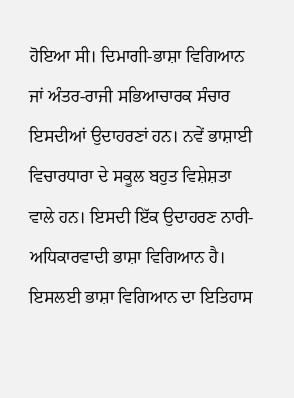ਹੋਇਆ ਸੀ। ਦਿਮਾਗੀ-ਭਾਸ਼ਾ ਵਿਗਿਆਨ ਜਾਂ ਅੰਤਰ-ਰਾਜੀ ਸਭਿਆਚਾਰਕ ਸੰਚਾਰ ਇਸਦੀਆਂ ਉਦਾਹਰਣਾਂ ਹਨ। ਨਵੇਂ ਭਾਸ਼ਾਈ ਵਿਚਾਰਧਾਰਾ ਦੇ ਸਕੂਲ ਬਹੁਤ ਵਿਸ਼ੇਸ਼ਤਾ ਵਾਲੇ ਹਨ। ਇਸਦੀ ਇੱਕ ਉਦਾਹਰਣ ਨਾਰੀ-ਅਧਿਕਾਰਵਾਦੀ ਭਾਸ਼ਾ ਵਿਗਿਆਨ ਹੈ। ਇਸਲਈ ਭਾਸ਼ਾ ਵਿਗਿਆਨ ਦਾ ਇਤਿਹਾਸ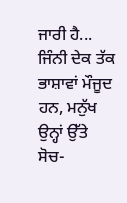ਜਾਰੀ ਹੈ... ਜਿੰਨੀ ਦੇਕ ਤੱਕ ਭਾਸ਼ਾਵਾਂ ਮੌਜੂਦ ਹਨ, ਮਨੁੱਖ ਉਨ੍ਹਾਂ ਉੱਤੇ ਸੋਚ-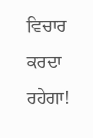ਵਿਚਾਰ ਕਰਦਾ ਰਹੇਗਾ!